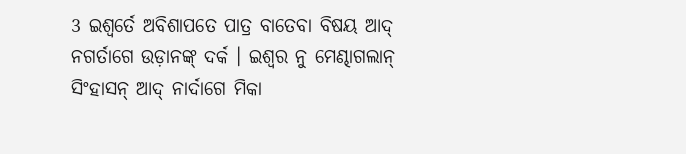3 ଇଶ୍ୱର୍ତେ ଅବିଶାପତେ ପାତ୍ର ବାତେବା ବିଷୟ ଆଦ୍ ନଗର୍ତାଗେ ଉଡ଼ାନଙ୍କ୍ ଦର୍କ । ଇଶ୍ୱର ନୁ ମେଣ୍ଢାଗଲାନ୍ ସିଂହାସନ୍ ଆଦ୍ ନାର୍ଦାଗେ ମିକା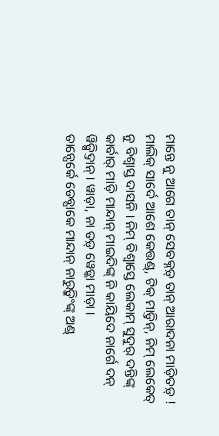ମାନ୍ତେ ନୁ ଆଗେ ତାନ୍ ସେବକ୍ନଡ଼୍ ତାନ୍ ଆରାଦନା ମାଡ଼ିତଡ଼୍ !
ମାଲିକ୍ ସାର୍ଦେ ଆଶେ କେତ୍ତଣ୍ଡ୍, ଟିକ୍ ମାଡ଼୍ତିନ୍, ନିମ୍ ଲେକେତ୍ ନୁ ବିଶ୍ୱାସ୍ତ ଦାସନି । ନିମ୍ ବିଶ୍ୱାସ୍ତେ ଲେକାମ୍ ସୁଦୁର୍ ଦନ୍ତିଙ୍କ୍ କାର୍ବାର୍ ମାଡ଼ି ମାନ୍ଦାନ୍ ମାଇଦିଙ୍କ୍ ନି କାୟିଦେ ନାର୍ଗେ ଦନ୍ ୱିଡ଼୍ସିଦ୍ତାନ୍ । ୱାଡ଼ା, ନା ତଡ଼୍ ୱେଡ଼୍କା ମାଡ଼ା ।
ତାନ୍ପେର୍କେ ଡେବ୍ପାକେ ମାନ୍ଦାନ୍ ନାରୁଡ଼୍କିଂଙ୍କ୍ ଅଣ୍ଡ୍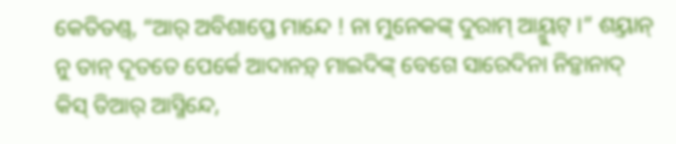କେତିତଣ୍ଡ୍, “ଆର୍ ଅବିଶାପ୍ତେ ମାନ୍ଦେ ! ନା ମୁନେକଙ୍କ୍ ଦୁରାମ୍ ଆୟ୍ମୁଟ୍ ।” ଶୟ୍ତାନ୍ ନୁ ତାନ୍ ଦୂତତେ ପେର୍କେ ଆଦାନଡ଼୍ ମାଇଦିଙ୍କ୍ ବେଗେ ସାରେଦିନା ନିଡ଼୍ତାନାଦ୍ କିସ୍ ତିଆର୍ ଆସ୍ମିନ୍ଦେ,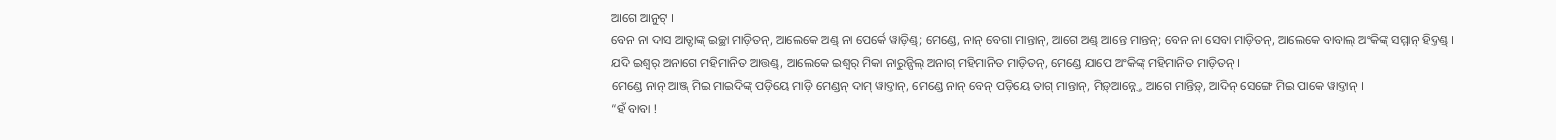ଆଗେ ଆନୁଟ୍ ।
ବେନ ନା ଦାସ ଆତ୍ଦାଙ୍କ୍ ଇଚ୍ଛା ମାଡ଼ିତନ୍, ଆଲେକେ ଅଣ୍ଡ୍ ନା ପେର୍କେ ୱାଡ଼ିଣ୍ଡ୍; ମେଣ୍ଡେ, ନାନ୍ ବେଗା ମାନ୍ତାନ୍, ଆଗେ ଅଣ୍ଡ୍ ଆନ୍ତେ ମାନ୍ତନ୍; ବେନ ନା ସେବା ମାଡ଼ିତନ୍, ଆଲେକେ ବାବାଲ୍ ଅଂକିଙ୍କ୍ ସମ୍ମାନ୍ ହିଦ୍ତଣ୍ଡ୍ ।
ଯଦି ଇଶ୍ୱର୍ ଅନାଗେ ମହିମାନିତ ଆତ୍ତଣ୍ଡ୍, ଆଲେକେ ଇଶ୍ୱର୍ ମିକା ନାରୁନ୍ପିଲ୍ ଅନାଗ୍ ମହିମାନିତ ମାଡ଼ିତନ୍, ମେଣ୍ଡେ ଯାପେ ଅଂକିଙ୍କ୍ ମହିମାନିତ ମାଡ଼ିତନ୍ ।
ମେଣ୍ଡେ ନାନ୍ ଆଞ୍ଜ୍ ମିଇ ମାଇଦିଙ୍କ୍ ପଡ଼ିୟେ ମାଡ଼ି ମେଣ୍ଡନ୍ ଦାମ୍ ୱାଦ୍ତାନ୍, ମେଣ୍ଡେ ନାନ୍ ବେନ୍ ପଡ଼ିୟେ ତାଗ୍ ମାନ୍ତାନ୍, ମିଡ଼୍ଆନ୍ନ୍ତେ ଆଗେ ମାନ୍ତିଡ଼୍, ଆଦିନ୍ ସେଙ୍ଗେ ମିଇ ପାକେ ୱାଦ୍ତାନ୍ ।
“ହଁ ବାବା !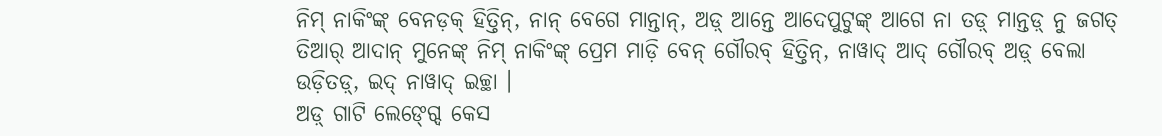ନିମ୍ ନାକିଂଙ୍କ୍ ବେନଡ଼କ୍ ହିତ୍ତିନ୍, ନାନ୍ ବେଗେ ମାନ୍ତାନ୍, ଅଡ଼୍ ଆନ୍ତେ ଆଦେପୁଟୁଙ୍କ୍ ଆଗେ ନା ତଡ଼୍ ମାନ୍ତଡ଼୍ ନୁ ଜଗତ୍ ତିଆର୍ ଆଦାନ୍ ମୁନେଙ୍କ୍ ନିମ୍ ନାକିଂଙ୍କ୍ ପ୍ରେମ ମାଡ଼ି ବେନ୍ ଗୌରବ୍ ହିତ୍ତିନ୍, ନାୱାଦ୍ ଆଦ୍ ଗୌରବ୍ ଅଡ଼୍ ବେଲା ଉଡ଼ିତଡ଼୍, ଇଦ୍ ନାୱାଦ୍ ଇଚ୍ଛା ।
ଅଡ଼୍ ଗାଟି ଲେଙ୍ଗ୍ଦେ କେସ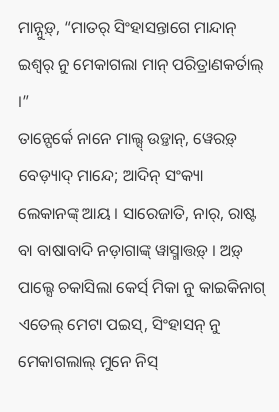ମାନ୍ନୁଡ଼୍, “ମାତର୍ ସିଂହାସନ୍ତାଗେ ମାନ୍ଦାନ୍ ଇଶ୍ୱର୍ ନୁ ମେକାଗଲା ମାନ୍ ପରିତ୍ରାଣକର୍ତାଲ୍ ।”
ତାନ୍ପେର୍କେ ନାନେ ମାଲ୍ସ୍ ଉଡ଼୍ତାନ୍, ୱେରଡ଼୍ ବେଡ଼୍ୟାଦ୍ ମାନ୍ଦେ; ଆଦିନ୍ ସଂକ୍ୟା ଲେକାନଙ୍କ୍ ଆୟ । ସାରେଜାତି, ନାର୍, ରାଷ୍ଟ ବା ବାଷାବାଦି ନଡ଼ାଗାଙ୍କ୍ ୱାସ୍ମାତ୍ତଡ଼୍ । ଅଡ଼୍ ପାଲ୍ସେ ଚକାସିଲା କେର୍ସ୍ ମିକା ନୁ କାଇକିନାଗ୍ ଏତେଲ୍ ମେଟା ପଇସ୍, ସିଂହାସନ୍ ନୁ ମେକାଗଲାଲ୍ ମୁନେ ନିସ୍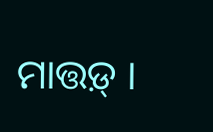ମାତ୍ତଡ଼୍ ।